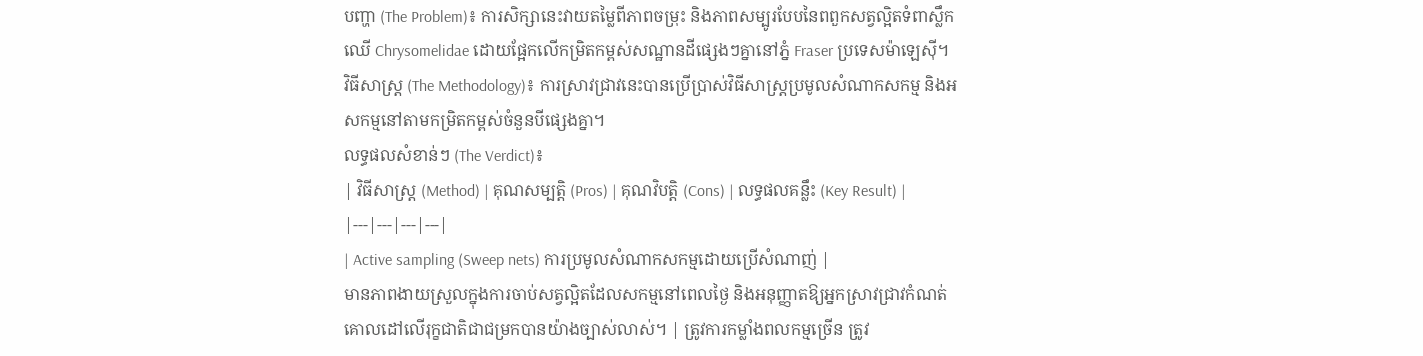បញ្ហា (The Problem)៖ ការសិក្សានេះវាយតម្លៃពីភាពចម្រុះ និងភាពសម្បូរបែបនៃពពួកសត្វល្អិតទំពាស្លឹកឈើ Chrysomelidae ដោយផ្អែកលើកម្រិតកម្ពស់សណ្ឋានដីផ្សេងៗគ្នានៅភ្នំ Fraser ប្រទេសម៉ាឡេស៊ី។
វិធីសាស្ត្រ (The Methodology)៖ ការស្រាវជ្រាវនេះបានប្រើប្រាស់វិធីសាស្ត្រប្រមូលសំណាកសកម្ម និងអសកម្មនៅតាមកម្រិតកម្ពស់ចំនួនបីផ្សេងគ្នា។
លទ្ធផលសំខាន់ៗ (The Verdict)៖
| វិធីសាស្ត្រ (Method) | គុណសម្បត្តិ (Pros) | គុណវិបត្តិ (Cons) | លទ្ធផលគន្លឹះ (Key Result) |
|---|---|---|---|
| Active sampling (Sweep nets) ការប្រមូលសំណាកសកម្មដោយប្រើសំណាញ់ |
មានភាពងាយស្រួលក្នុងការចាប់សត្វល្អិតដែលសកម្មនៅពេលថ្ងៃ និងអនុញ្ញាតឱ្យអ្នកស្រាវជ្រាវកំណត់គោលដៅលើរុក្ខជាតិជាជម្រកបានយ៉ាងច្បាស់លាស់។ | ត្រូវការកម្លាំងពលកម្មច្រើន ត្រូវ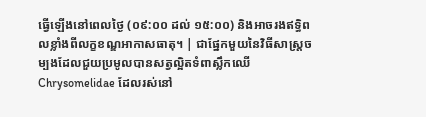ធ្វើឡើងនៅពេលថ្ងៃ (០៩:០០ ដល់ ១៥:០០) និងអាចរងឥទ្ធិពលខ្លាំងពីលក្ខខណ្ឌអាកាសធាតុ។ | ជាផ្នែកមួយនៃវិធីសាស្ត្រចម្បងដែលជួយប្រមូលបានសត្វល្អិតទំពាស្លឹកឈើ Chrysomelidae ដែលរស់នៅ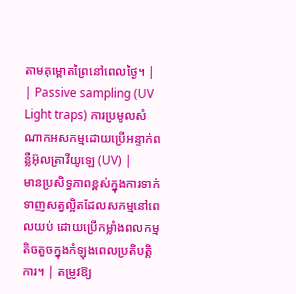តាមគុម្ពោតព្រៃនៅពេលថ្ងៃ។ |
| Passive sampling (UV Light traps) ការប្រមូលសំណាកអសកម្មដោយប្រើអន្ទាក់ពន្លឺអ៊ុលត្រាវីយូឡេ (UV) |
មានប្រសិទ្ធភាពខ្ពស់ក្នុងការទាក់ទាញសត្វល្អិតដែលសកម្មនៅពេលយប់ ដោយប្រើកម្លាំងពលកម្មតិចតួចក្នុងកំឡុងពេលប្រតិបត្តិការ។ | តម្រូវឱ្យ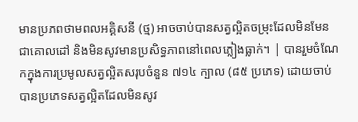មានប្រភពថាមពលអគ្គិសនី (ថ្ម) អាចចាប់បានសត្វល្អិតចម្រុះដែលមិនមែនជាគោលដៅ និងមិនសូវមានប្រសិទ្ធភាពនៅពេលភ្លៀងធ្លាក់។ | បានរួមចំណែកក្នុងការប្រមូលសត្វល្អិតសរុបចំនួន ៧១៤ ក្បាល (៨៥ ប្រភេទ) ដោយចាប់បានប្រភេទសត្វល្អិតដែលមិនសូវ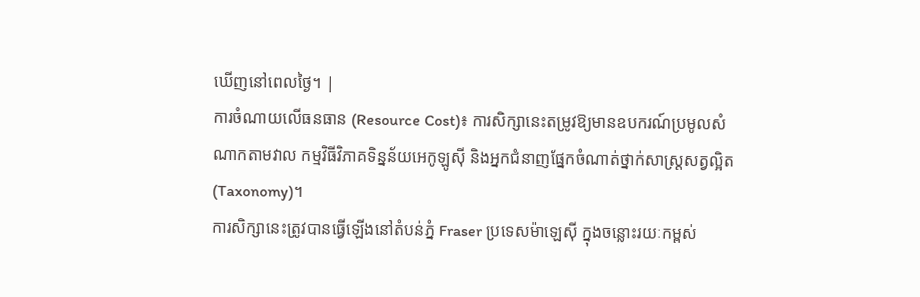ឃើញនៅពេលថ្ងៃ។ |
ការចំណាយលើធនធាន (Resource Cost)៖ ការសិក្សានេះតម្រូវឱ្យមានឧបករណ៍ប្រមូលសំណាកតាមវាល កម្មវិធីវិភាគទិន្នន័យអេកូឡូស៊ី និងអ្នកជំនាញផ្នែកចំណាត់ថ្នាក់សាស្ត្រសត្វល្អិត (Taxonomy)។
ការសិក្សានេះត្រូវបានធ្វើឡើងនៅតំបន់ភ្នំ Fraser ប្រទេសម៉ាឡេស៊ី ក្នុងចន្លោះរយៈកម្ពស់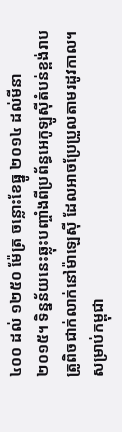៤០០ ដល់ ១២៥០ ម៉ែត្រ ចន្លោះខែធ្នូ ២០១៤ ដល់មីនា ២០១៥។ ទិន្នន័យនេះឆ្លុះបញ្ចាំងពីប្រព័ន្ធអេកូឡូស៊ីតំបន់ខ្ពង់រាបត្រូពិចជាក់លាក់នៅម៉ាឡេស៊ី ដែលអាចប្រែប្រួលតាមរដូវកាល។ សម្រាប់កម្ពុជា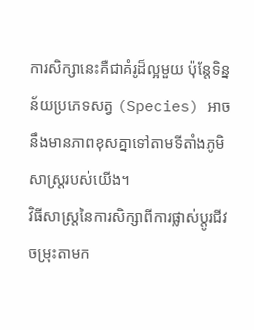ការសិក្សានេះគឺជាគំរូដ៏ល្អមួយ ប៉ុន្តែទិន្នន័យប្រភេទសត្វ (Species) អាចនឹងមានភាពខុសគ្នាទៅតាមទីតាំងភូមិសាស្ត្ររបស់យើង។
វិធីសាស្ត្រនៃការសិក្សាពីការផ្លាស់ប្តូរជីវចម្រុះតាមក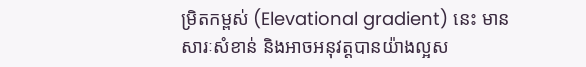ម្រិតកម្ពស់ (Elevational gradient) នេះ មានសារៈសំខាន់ និងអាចអនុវត្តបានយ៉ាងល្អស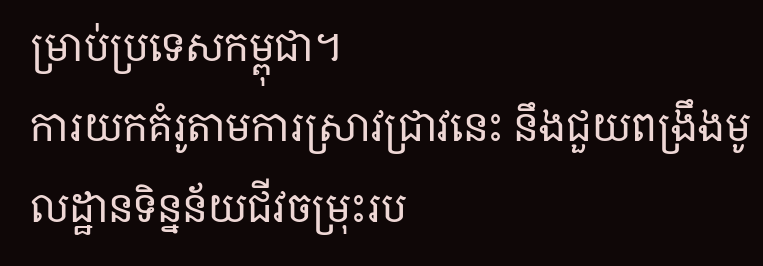ម្រាប់ប្រទេសកម្ពុជា។
ការយកគំរូតាមការស្រាវជ្រាវនេះ នឹងជួយពង្រឹងមូលដ្ឋានទិន្នន័យជីវចម្រុះរប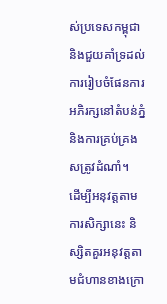ស់ប្រទេសកម្ពុជា និងជួយគាំទ្រដល់ការរៀបចំផែនការអភិរក្សនៅតំបន់ភ្នំ និងការគ្រប់គ្រងសត្រូវដំណាំ។
ដើម្បីអនុវត្តតាមការសិក្សានេះ និស្សិតគួរអនុវត្តតាមជំហានខាងក្រោ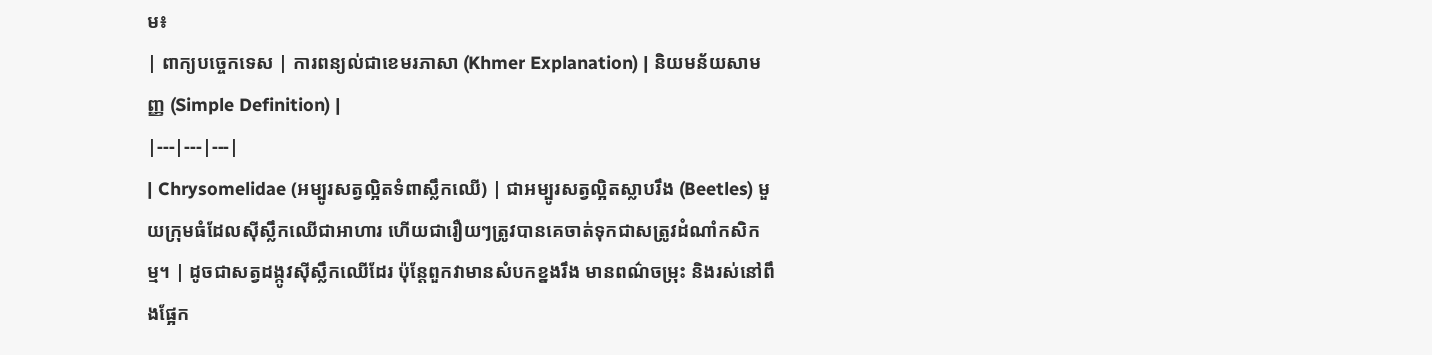ម៖
| ពាក្យបច្ចេកទេស | ការពន្យល់ជាខេមរភាសា (Khmer Explanation) | និយមន័យសាមញ្ញ (Simple Definition) |
|---|---|---|
| Chrysomelidae (អម្បូរសត្វល្អិតទំពាស្លឹកឈើ) | ជាអម្បូរសត្វល្អិតស្លាបរឹង (Beetles) មួយក្រុមធំដែលស៊ីស្លឹកឈើជាអាហារ ហើយជារឿយៗត្រូវបានគេចាត់ទុកជាសត្រូវដំណាំកសិកម្ម។ | ដូចជាសត្វដង្កូវស៊ីស្លឹកឈើដែរ ប៉ុន្តែពួកវាមានសំបកខ្នងរឹង មានពណ៌ចម្រុះ និងរស់នៅពឹងផ្អែក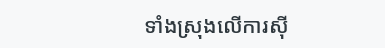ទាំងស្រុងលើការស៊ី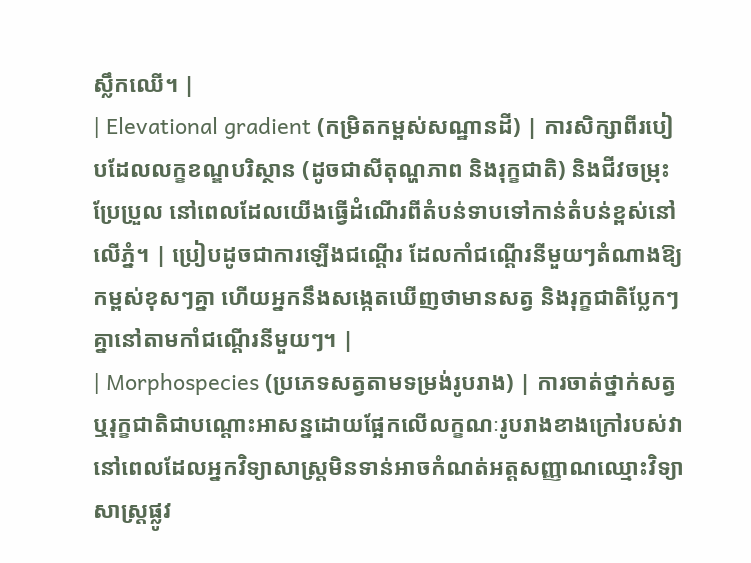ស្លឹកឈើ។ |
| Elevational gradient (កម្រិតកម្ពស់សណ្ឋានដី) | ការសិក្សាពីរបៀបដែលលក្ខខណ្ឌបរិស្ថាន (ដូចជាសីតុណ្ហភាព និងរុក្ខជាតិ) និងជីវចម្រុះប្រែប្រួល នៅពេលដែលយើងធ្វើដំណើរពីតំបន់ទាបទៅកាន់តំបន់ខ្ពស់នៅលើភ្នំ។ | ប្រៀបដូចជាការឡើងជណ្តើរ ដែលកាំជណ្តើរនីមួយៗតំណាងឱ្យកម្ពស់ខុសៗគ្នា ហើយអ្នកនឹងសង្កេតឃើញថាមានសត្វ និងរុក្ខជាតិប្លែកៗគ្នានៅតាមកាំជណ្តើរនីមួយៗ។ |
| Morphospecies (ប្រភេទសត្វតាមទម្រង់រូបរាង) | ការចាត់ថ្នាក់សត្វឬរុក្ខជាតិជាបណ្តោះអាសន្នដោយផ្អែកលើលក្ខណៈរូបរាងខាងក្រៅរបស់វា នៅពេលដែលអ្នកវិទ្យាសាស្ត្រមិនទាន់អាចកំណត់អត្តសញ្ញាណឈ្មោះវិទ្យាសាស្ត្រផ្លូវ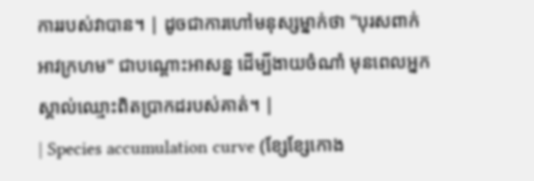ការរបស់វាបាន។ | ដូចជាការហៅមនុស្សម្នាក់ថា "បុរសពាក់អាវក្រហម" ជាបណ្តោះអាសន្ន ដើម្បីងាយចំណាំ មុនពេលអ្នកស្គាល់ឈ្មោះពិតប្រាកដរបស់គាត់។ |
| Species accumulation curve (ខ្សែខ្សែកោង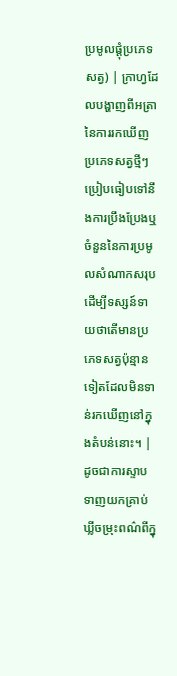ប្រមូលផ្តុំប្រភេទសត្វ) | ក្រាហ្វដែលបង្ហាញពីអត្រានៃការរកឃើញប្រភេទសត្វថ្មីៗ ប្រៀបធៀបទៅនឹងការប្រឹងប្រែងឬចំនួននៃការប្រមូលសំណាកសរុប ដើម្បីទស្សន៍ទាយថាតើមានប្រភេទសត្វប៉ុន្មានទៀតដែលមិនទាន់រកឃើញនៅក្នុងតំបន់នោះ។ | ដូចជាការស្ទាបទាញយកគ្រាប់ឃ្លីចម្រុះពណ៌ពីក្នុ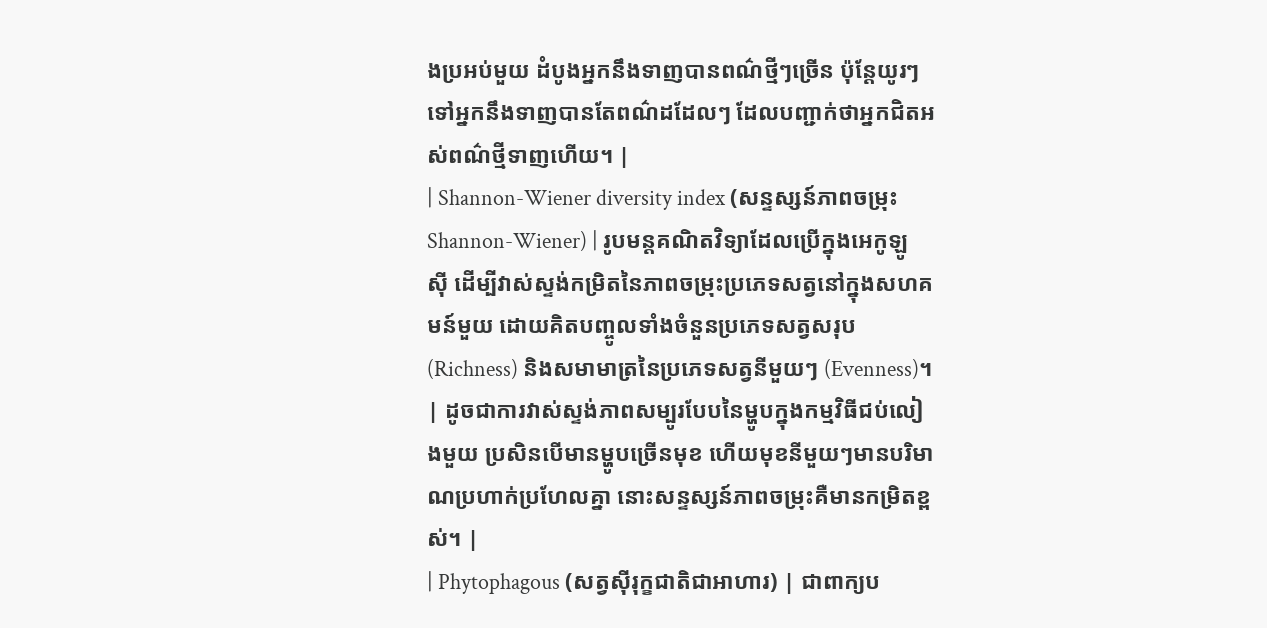ងប្រអប់មួយ ដំបូងអ្នកនឹងទាញបានពណ៌ថ្មីៗច្រើន ប៉ុន្តែយូរៗទៅអ្នកនឹងទាញបានតែពណ៌ដដែលៗ ដែលបញ្ជាក់ថាអ្នកជិតអស់ពណ៌ថ្មីទាញហើយ។ |
| Shannon-Wiener diversity index (សន្ទស្សន៍ភាពចម្រុះ Shannon-Wiener) | រូបមន្តគណិតវិទ្យាដែលប្រើក្នុងអេកូឡូស៊ី ដើម្បីវាស់ស្ទង់កម្រិតនៃភាពចម្រុះប្រភេទសត្វនៅក្នុងសហគមន៍មួយ ដោយគិតបញ្ចូលទាំងចំនួនប្រភេទសត្វសរុប (Richness) និងសមាមាត្រនៃប្រភេទសត្វនីមួយៗ (Evenness)។ | ដូចជាការវាស់ស្ទង់ភាពសម្បូរបែបនៃម្ហូបក្នុងកម្មវិធីជប់លៀងមួយ ប្រសិនបើមានម្ហូបច្រើនមុខ ហើយមុខនីមួយៗមានបរិមាណប្រហាក់ប្រហែលគ្នា នោះសន្ទស្សន៍ភាពចម្រុះគឺមានកម្រិតខ្ពស់។ |
| Phytophagous (សត្វស៊ីរុក្ខជាតិជាអាហារ) | ជាពាក្យប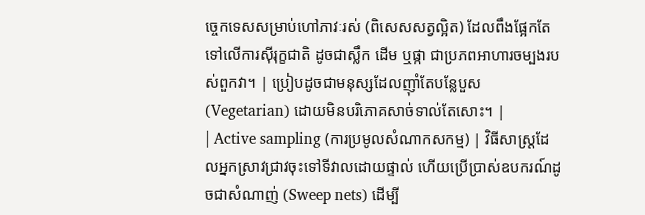ច្ចេកទេសសម្រាប់ហៅភាវៈរស់ (ពិសេសសត្វល្អិត) ដែលពឹងផ្អែកតែទៅលើការស៊ីរុក្ខជាតិ ដូចជាស្លឹក ដើម ឬផ្កា ជាប្រភពអាហារចម្បងរបស់ពួកវា។ | ប្រៀបដូចជាមនុស្សដែលញ៉ាំតែបន្លែបួស (Vegetarian) ដោយមិនបរិភោគសាច់ទាល់តែសោះ។ |
| Active sampling (ការប្រមូលសំណាកសកម្ម) | វិធីសាស្ត្រដែលអ្នកស្រាវជ្រាវចុះទៅទីវាលដោយផ្ទាល់ ហើយប្រើប្រាស់ឧបករណ៍ដូចជាសំណាញ់ (Sweep nets) ដើម្បី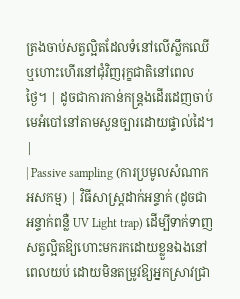ត្រងចាប់សត្វល្អិតដែលទំនៅលើស្លឹកឈើ ឬហោះហើរនៅជុំវិញរុក្ខជាតិនៅពេលថ្ងៃ។ | ដូចជាការកាន់កន្ត្រងដើរដេញចាប់មេអំបៅនៅតាមសួនច្បារដោយផ្ទាល់ដៃ។ |
| Passive sampling (ការប្រមូលសំណាកអសកម្ម) | វិធីសាស្ត្រដាក់អន្ទាក់ (ដូចជាអន្ទាក់ពន្លឺ UV Light trap) ដើម្បីទាក់ទាញសត្វល្អិតឱ្យហោះមករកដោយខ្លួនឯងនៅពេលយប់ ដោយមិនតម្រូវឱ្យអ្នកស្រាវជ្រា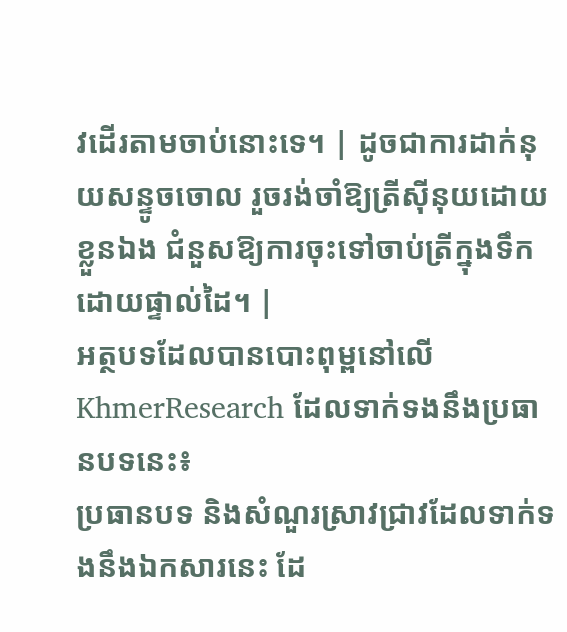វដើរតាមចាប់នោះទេ។ | ដូចជាការដាក់នុយសន្ទូចចោល រួចរង់ចាំឱ្យត្រីស៊ីនុយដោយខ្លួនឯង ជំនួសឱ្យការចុះទៅចាប់ត្រីក្នុងទឹកដោយផ្ទាល់ដៃ។ |
អត្ថបទដែលបានបោះពុម្ពនៅលើ KhmerResearch ដែលទាក់ទងនឹងប្រធានបទនេះ៖
ប្រធានបទ និងសំណួរស្រាវជ្រាវដែលទាក់ទងនឹងឯកសារនេះ ដែ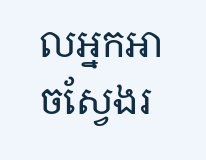លអ្នកអាចស្វែងរ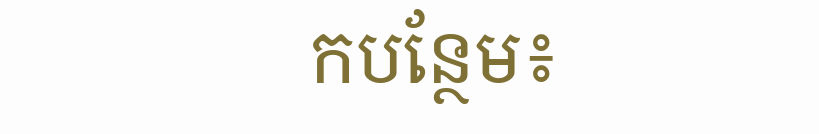កបន្ថែម៖